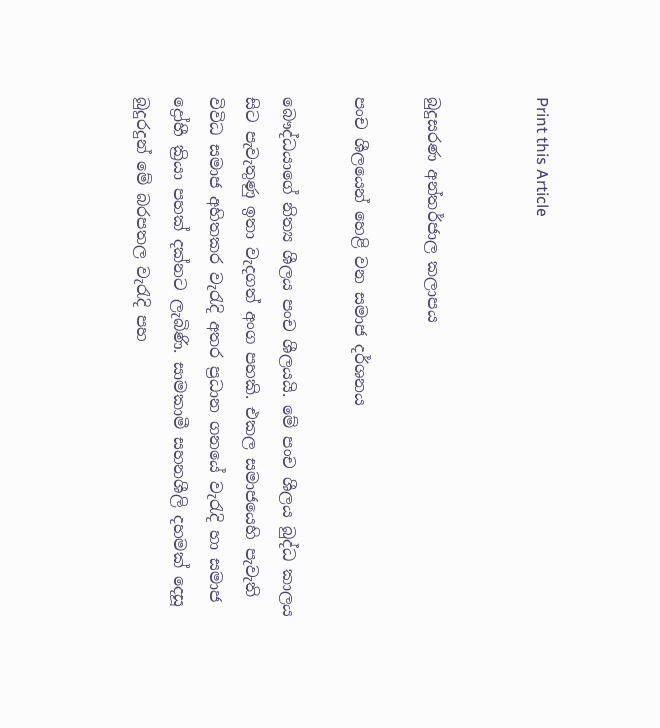Print this Article


බුදුසරණ අන්තර්ජාල කලාපය

පංච ශීලයෙන් හෙළි වන සමාජ දර්ශනය

බෞද්ධයාගේ නිත්‍ය ශීලය පංච ශීලයයි. මේ පංච ශීලය බුද්ධ කාලය සිට පැවැතුණු ඉතා වැදගත් අංග පහකි. එකල සමාජයෙහි පැවැති විවිධ සමාජ අහිතකර වැරැදි අතර ප්‍රධාන ගනයේ වැරැදි හා සමාජ ද්‍රෝහී ක්‍රියා පහක් දක්නට ලැබිණි. සාමකාමී සහනශීලි දහමක් දෙසූ බුදුරදුන් මේ බරපතල වැරැදි පහ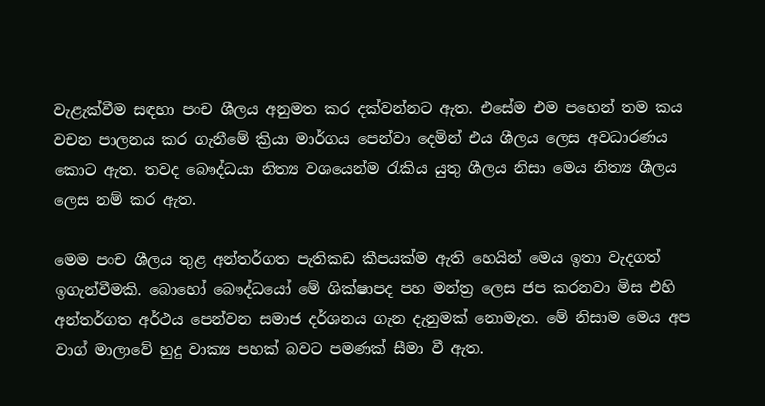වැළැක්වීම සඳහා පංච ශීලය අනුමත කර දක්වන්නට ඇත. එසේම එම පහෙන් තම කය වචන පාලනය කර ගැනීමේ ක්‍රියා මාර්ගය පෙන්වා දෙමින් එය ශීලය ලෙස අවධාරණය කොට ඇත. තවද බෞද්ධයා නිත්‍ය වශයෙන්ම රැකිය යුතු ශීලය නිසා මෙය නිත්‍ය ශීලය ලෙස නම් කර ඇත.

මෙම පංච ශීලය තුළ අන්තර්ගත පැතිකඩ කීපයක්ම ඇති හෙයින් මෙය ඉතා වැදගත් ඉගැන්වීමකි. බොහෝ බෞද්ධයෝ මේ ශික්ෂාපද පහ මන්ත්‍ර ලෙස ජප කරනවා මිස එහි අන්තර්ගත අර්ථය පෙන්වන සමාජ දර්ශනය ගැන දැනුමක් නොමැත. මේ නිසාම මෙය අප වාග් මාලාවේ හුදු වාක්‍ය පහක් බවට පමණක් සීමා වී ඇත.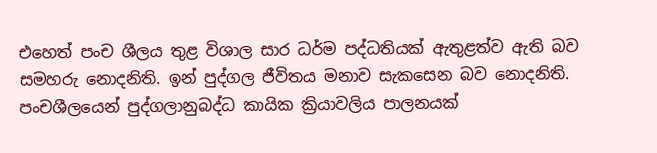එහෙත් පංච ශීලය තුළ විශාල සාර ධර්ම පද්ධතියක් ඇතුළත්ව ඇති බව සමහරු නොදනිති. ඉන් පුද්ගල ජීවිතය මනාව සැකසෙන බව නොදනිති. පංචශීලයෙන් පුද්ගලානුබද්ධ කායික ක්‍රියාවලිය පාලනයක්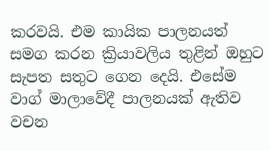කරවයි. එම කායික පාලනයත් සමග කරන ක්‍රියාවලිය තුළින් ඔහුට සැපත සතුට ගෙන දෙයි. එසේම වාග් මාලාවේදී පාලනයක් ඇතිව වචන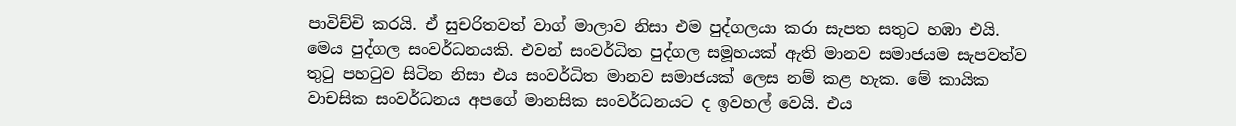පාවිච්චි කරයි. ඒ සුචරිතවත් වාග් මාලාව නිසා එම පුද්ගලයා කරා සැපත සතුට හඹා එයි. මෙය පුද්ගල සංවර්ධනයකි. එවන් සංවර්ධිත පුද්ගල සමූහයක් ඇති මානව සමාජයම සැපවත්ව තුටු පහටුව සිටින නිසා එය සංවර්ධිත මානව සමාජයක් ලෙස නම් කළ හැක. මේ කායික වාචසික සංවර්ධනය අපගේ මානසික සංවර්ධනයට ද ඉවහල් වෙයි. එය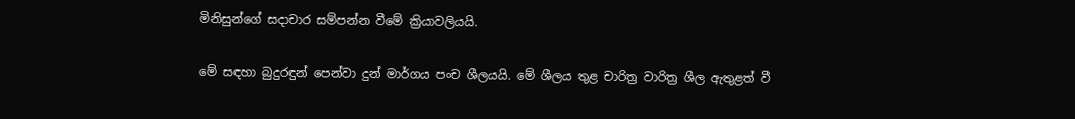මිනිසුන්ගේ සදාචාර සම්පන්න වීමේ ක්‍රියාවලියයි.

මේ සඳහා බුදුරඳුන් පෙන්වා දුන් මාර්ගය පංච ශීලයයි. මේ ශීලය තුළ චාරිත්‍ර වාරිත්‍ර ශීල ඇතුළත් වී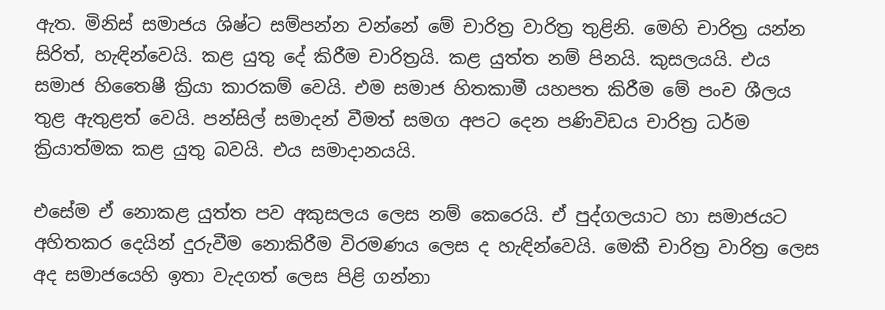ඇත. මිනිස් සමාජය ශිෂ්ට සම්පන්න වන්නේ මේ චාරිත්‍ර වාරිත්‍ර තුළිනි. මෙහි චාරිත්‍ර යන්න සිරිත්, හැඳින්වෙයි. කළ යුතු දේ කිරීම චාරිත්‍රයි. කළ යුත්ත නම් පිනයි. කුසලයයි. එය සමාජ හිතෛෂී ක්‍රියා කාරකම් වෙයි. එම සමාජ හිතකාමී යහපත කිරීම මේ පංච ශීලය තුළ ඇතුළත් වෙයි. පන්සිල් සමාදන් වීමත් සමග අපට දෙන පණිවිඩය චාරිත්‍ර ධර්ම ක්‍රියාත්මක කළ යුතු බවයි. එය සමාදානයයි.

එසේම ඒ නොකළ යුත්ත පව අකුසලය ලෙස නම් කෙරෙයි. ඒ පුද්ගලයාට හා සමාජයට අහිතකර දෙයින් දුරුවීම නොකිරීම විරමණය ලෙස ද හැඳින්වෙයි. මෙකී චාරිත්‍ර වාරිත්‍ර ලෙස අද සමාජයෙහි ඉතා වැදගත් ලෙස පිළි ගන්නා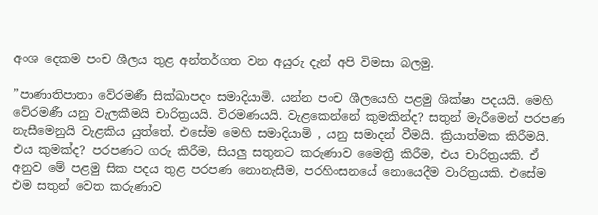අංශ දෙකම පංච ශීලය තුළ අන්තර්ගත වන අයුරු දැන් අපි විමසා බලමු.

”පාණාතිපාතා වේරමණී සික්ඛාපදං සමාදියාමි. යන්න පංච ශීලයෙහි පළමු ශික්ෂා පදයයි. මෙහි වේරමණී යනු වැලකීමයි චාරිත්‍රයයි. විරමණයයි. වැළකෙන්නේ කුමකින්ද? සතුන් මැරීමෙන් පරපණ නැසීමෙනුයි වැළකිය යුත්තේ. එසේම මෙහි සමාදියාමි , යනු සමාදන් වීමයි. ක්‍රියාත්මක කිරීමයි. එය කුමක්ද? පරපණට ගරු කිරීම, සියලු සතුනට කරුණාව මෛත්‍රී කිරීම, එය චාරිත්‍රයකි. ඒ අනුව මේ පළමු සික පදය තුළ පරපණ නොනැසීම, පරහිංසනයේ නොයෙදීම වාරිත්‍රයකි. එසේම එම සතුන් වෙත කරුණාව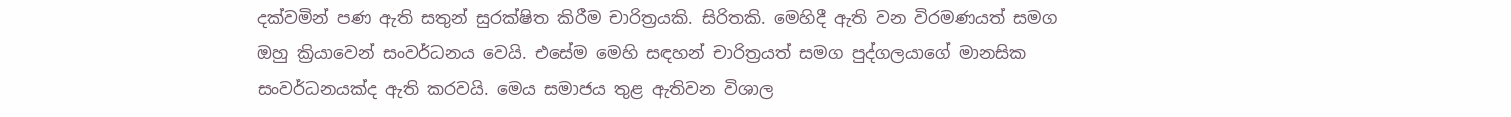දක්වමින් පණ ඇති සතුන් සුරක්ෂිත කිරීම චාරිත්‍රයකි. සිරිතකි. මෙහිදී ඇති වන විරමණයත් සමග ඔහු ක්‍රියාවෙන් සංවර්ධනය වෙයි. එසේම මෙහි සඳහන් චාරිත්‍රයත් සමග පුද්ගලයාගේ මානසික සංවර්ධනයක්ද ඇති කරවයි. මෙය සමාජය තුළ ඇතිවන විශාල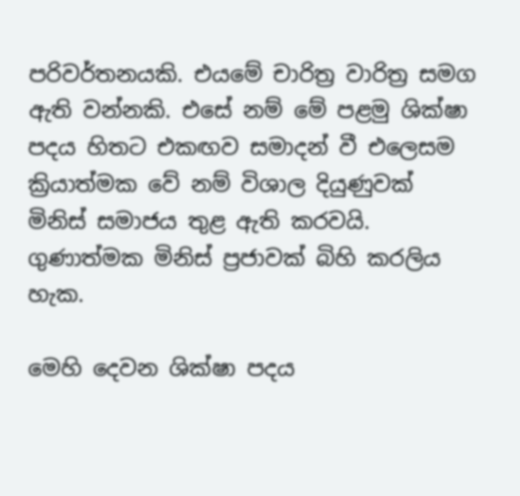පරිවර්තනයකි. එයමේ චාරිත්‍ර වාරිත්‍ර සමග ඇති වන්නකි. එසේ නම් මේ පළමු ශික්ෂා පදය හිතට එකඟව සමාදන් වී එලෙසම ක්‍රියාත්මක වේ නම් විශාල දියුණුවක් මිනිස් සමාජය තුළ ඇති කරවයි. ගුණාත්මක මිනිස් ප්‍රජාවක් බිහි කරලිය හැක.

මෙහි දෙවන ශික්ෂා පදය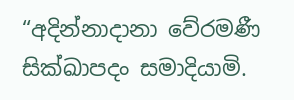“අදින්නාදානා වේරමණී සික්ඛාපදං සමාදියාමි.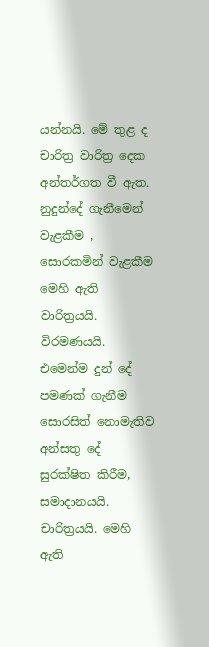යන්නයි. මේ තුළ ද චාරිත්‍ර වාරිත්‍ර දෙක අන්තර්ගත වී ඇත. නුදුන්දේ ගැනීමෙන් වැළකීම , සොරකමින් වැළකීම මෙහි ඇති වාරිත්‍රයයි. විරමණයයි. එමෙන්ම දුන් දේ පමණක් ගැනීම සොරසිත් නොමැතිව අන්සතු දේ සුරක්ෂිත කිරීම, සමාදානයයි. චාරිත්‍රයයි. මෙහි ඇති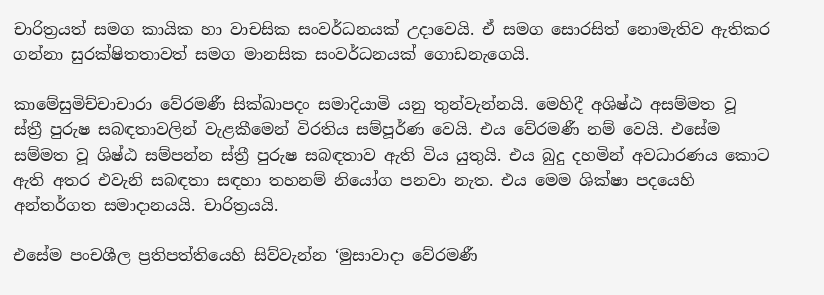චාරිත්‍රයත් සමග කායික හා වාචසික සංවර්ධනයක් උදාවෙයි. ඒ සමග සොරසිත් නොමැතිව ඇතිකර ගන්නා සුරක්ෂිතතාවත් සමග මානසික සංවර්ධනයක් ගොඩනැගෙයි.

කාමේසුමිච්චාචාරා වේරමණී සික්ඛාපදං සමාදියාමි යනු තුන්වැන්නයි. මෙහිදී අශිෂ්ඨ අසම්මත වූ ස්ත්‍රී පුරුෂ සබඳතාවලින් වැළකීමෙන් විරතිය සම්පූර්ණ වෙයි. එය වේරමණී නම් වෙයි. එසේම සම්මත වූ ශිෂ්ඨ සම්පන්න ස්ත්‍රී පුරුෂ සබඳතාව ඇති විය යුතුයි. එය බුදු දහමින් අවධාරණය කොට ඇති අතර එවැනි සබඳතා සඳහා තහනම් නියෝග පනවා නැත. එය මෙම ශික්ෂා පදයෙහි අන්තර්ගත සමාදානයයි. චාරිත්‍රයයි.

එසේම පංචශීල ප්‍රතිපත්තියෙහි සිව්වැන්න ‘මුසාවාදා වේරමණී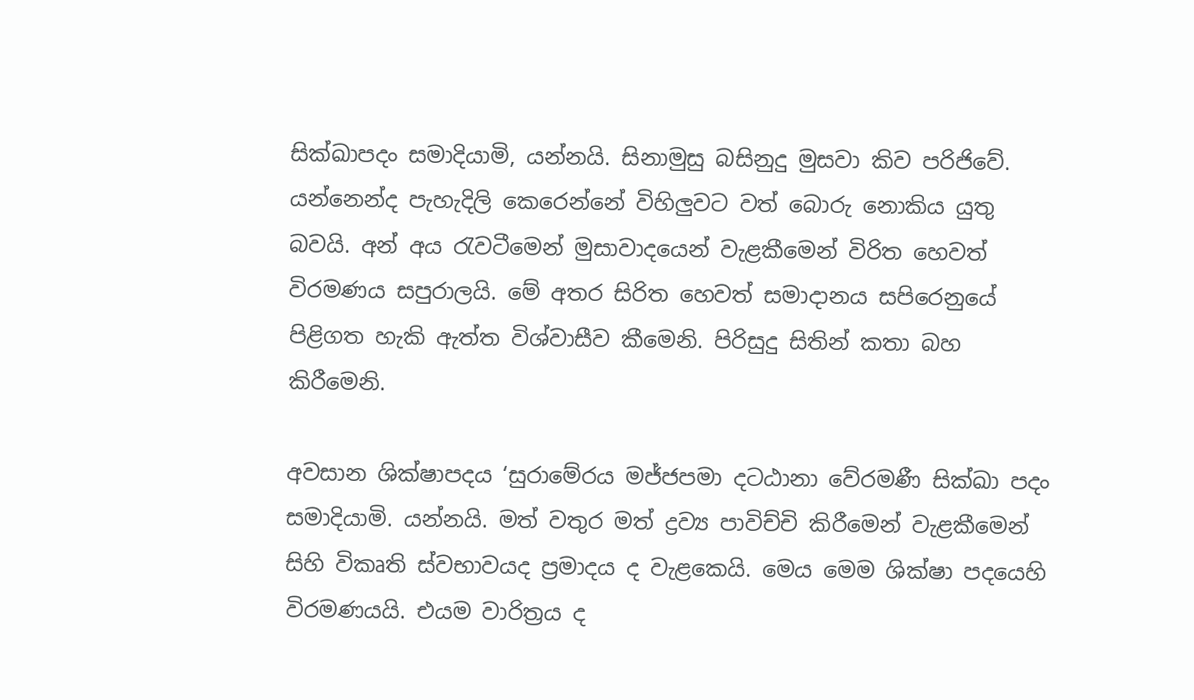සික්ඛාපදං සමාදියාමි, යන්නයි. සිනාමුසු බසිනුදු මුසවා කිව පරිජිවේ. යන්නෙන්ද පැහැදිලි කෙරෙන්නේ විහිලුවට වත් බොරු නොකිය යුතු බවයි. අන් අය රැවටීමෙන් මුසාවාදයෙන් වැළකීමෙන් විරිත හෙවත් විරමණය සපුරාලයි. මේ අතර සිරිත හෙවත් සමාදානය සපිරෙනුයේ පිළිගත හැකි ඇත්ත විශ්වාසීව කීමෙනි. පිරිසුදු සිතින් කතා බහ කිරීමෙනි.

අවසාන ශික්ෂාපදය ‘සුරාමේරය මජ්ජපමා දටඨානා වේරමණී සික්ඛා පදං සමාදියාමි. යන්නයි. මත් වතුර මත් ද්‍රව්‍ය පාවිච්චි කිරීමෙන් වැළකීමෙන් සිහි විකෘති ස්වභාවයද ප්‍රමාදය ද වැළකෙයි. මෙය මෙම ශික්ෂා පදයෙහි විරමණයයි. එයම වාරිත්‍රය ද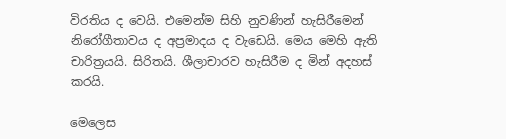විරතිය ද වෙයි. එමෙන්ම සිහි නුවණින් හැසිරීමෙන් නිරෝගීතාවය ද අප්‍රමාදය ද වැඩෙයි. මෙය මෙහි ඇති චාරිත්‍රයයි. සිරිතයි. ශීලාචාරව හැසිරීම ද මින් අදහස් කරයි.

මෙලෙස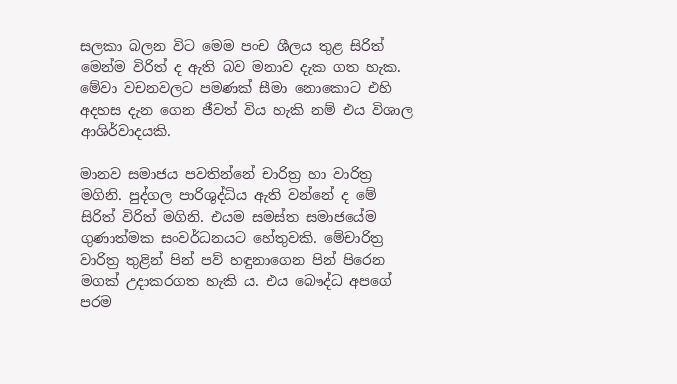සලකා බලන විට මෙම පංච ශීලය තුළ සිරිත් මෙන්ම විරිත් ද ඇති බව මනාව දැක ගත හැක. මේවා වචනවලට පමණක් සීමා නොකොට එහි අදහස දැන ගෙන ජීවත් විය හැකි නම් එය විශාල ආශිර්වාදයකි.

මානව සමාජය පවතින්නේ චාරිත්‍ර හා වාරිත්‍ර මගිනි. පුද්ගල පාරිශුද්ධිය ඇති වන්නේ ද මේ සිරිත් විරිත් මගිනි. එයම සමස්ත සමාජයේම ගුණාත්මක සංවර්ධනයට හේතුවකි. මේචාරිත්‍ර වාරිත්‍ර තුළින් පින් පව් හඳුනාගෙන පින් පිරෙන මගක් උදාකරගත හැකි ය. එය බෞද්ධ අපගේ පරම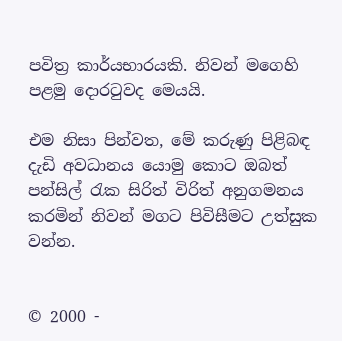පවිත්‍ර කාර්යභාරයකි. නිවන් මගෙහි පළමු දොරටුවද මෙයයි.

එම නිසා පින්වත, මේ කරුණු පිළිබඳ දැඩි අවධානය යොමු කොට ඔබත් පන්සිල් රැක සිරිත් විරිත් අනුගමනය කරමින් නිවන් මගට පිවිසීමට උත්සුක වන්න.


© 2000 -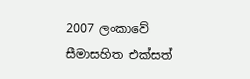2007 ලංකාවේ සීමාසහිත එක්සත්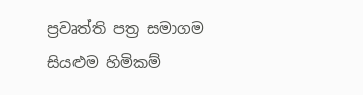ප්‍රවෘත්ති පත්‍ර සමාගම
සියළුම හිමිකම්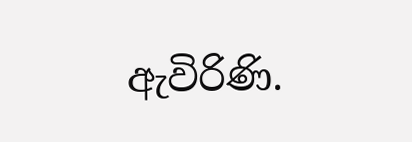ඇවිරිණි.